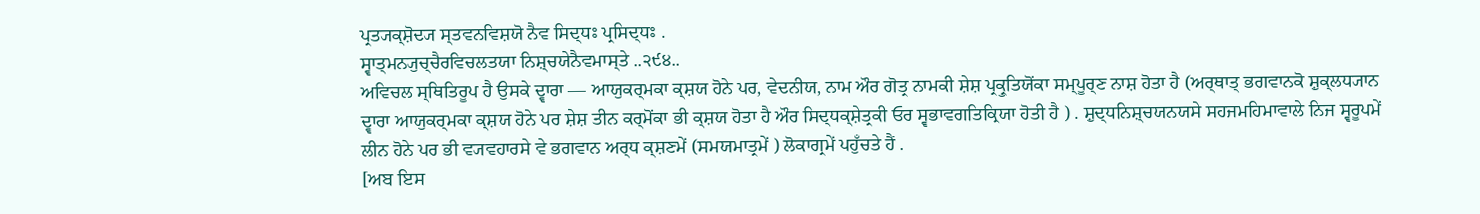ਪ੍ਰਤ੍ਯਕ੍ਸ਼ੋਦ੍ਯ ਸ੍ਤਵਨਵਿਸ਼ਯੋ ਨੈਵ ਸਿਦ੍ਧਃ ਪ੍ਰਸਿਦ੍ਧਃ .
ਸ੍ਵਾਤ੍ਮਨ੍ਯੁਚ੍ਚੈਰਵਿਚਲਤਯਾ ਨਿਸ਼੍ਚਯੇਨੈਵਮਾਸ੍ਤੇ ..੨੯੪..
ਅਵਿਚਲ ਸ੍ਥਿਤਿਰੂਪ ਹੈ ਉਸਕੇ ਦ੍ਵਾਰਾ — ਆਯੁਕਰ੍ਮਕਾ ਕ੍ਸ਼ਯ ਹੋਨੇ ਪਰ, ਵੇਦਨੀਯ, ਨਾਮ ਔਰ ਗੋਤ੍ਰ ਨਾਮਕੀ ਸ਼ੇਸ਼ ਪ੍ਰਕ੍ਰੁਤਿਯੋਂਕਾ ਸਮ੍ਪੂਰ੍ਣ ਨਾਸ਼ ਹੋਤਾ ਹੈ (ਅਰ੍ਥਾਤ੍ ਭਗਵਾਨਕੋ ਸ਼ੁਕ੍ਲਧ੍ਯਾਨ ਦ੍ਵਾਰਾ ਆਯੁਕਰ੍ਮਕਾ ਕ੍ਸ਼ਯ ਹੋਨੇ ਪਰ ਸ਼ੇਸ਼ ਤੀਨ ਕਰ੍ਮੋਂਕਾ ਭੀ ਕ੍ਸ਼ਯ ਹੋਤਾ ਹੈ ਔਰ ਸਿਦ੍ਧਕ੍ਸ਼ੇਤ੍ਰਕੀ ਓਰ ਸ੍ਵਭਾਵਗਤਿਕ੍ਰਿਯਾ ਹੋਤੀ ਹੈ ) . ਸ਼ੁਦ੍ਧਨਿਸ਼੍ਚਯਨਯਸੇ ਸਹਜਮਹਿਮਾਵਾਲੇ ਨਿਜ ਸ੍ਵਰੂਪਮੇਂ ਲੀਨ ਹੋਨੇ ਪਰ ਭੀ ਵ੍ਯਵਹਾਰਸੇ ਵੇ ਭਗਵਾਨ ਅਰ੍ਧ ਕ੍ਸ਼ਣਮੇਂ (ਸਮਯਮਾਤ੍ਰਮੇਂ ) ਲੋਕਾਗ੍ਰਮੇਂ ਪਹੁਁਚਤੇ ਹੈਂ .
[ਅਬ ਇਸ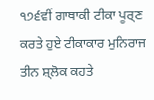੧੭੬ਵੀਂ ਗਾਥਾਕੀ ਟੀਕਾ ਪੂਰ੍ਣ ਕਰਤੇ ਹੁਏ ਟੀਕਾਕਾਰ ਮੁਨਿਰਾਜ ਤੀਨ ਸ਼੍ਲੋਕ ਕਹਤੇ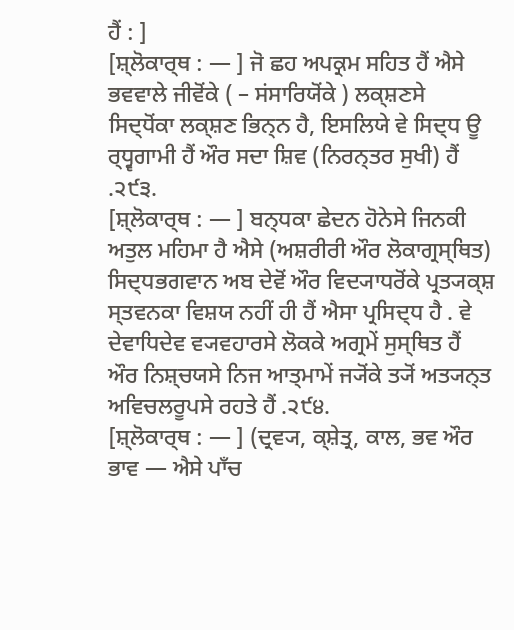ਹੈਂ : ]
[ਸ਼੍ਲੋਕਾਰ੍ਥ : — ] ਜੋ ਛਹ ਅਪਕ੍ਰਮ ਸਹਿਤ ਹੈਂ ਐਸੇ ਭਵਵਾਲੇ ਜੀਵੋਂਕੇ ( – ਸਂਸਾਰਿਯੋਂਕੇ ) ਲਕ੍ਸ਼ਣਸੇ ਸਿਦ੍ਧੋਂਕਾ ਲਕ੍ਸ਼ਣ ਭਿਨ੍ਨ ਹੈ, ਇਸਲਿਯੇ ਵੇ ਸਿਦ੍ਧ ਊ ਰ੍ਧ੍ਵਗਾਮੀ ਹੈਂ ਔਰ ਸਦਾ ਸ਼ਿਵ (ਨਿਰਨ੍ਤਰ ਸੁਖੀ) ਹੈਂ .੨੯੩.
[ਸ਼੍ਲੋਕਾਰ੍ਥ : — ] ਬਨ੍ਧਕਾ ਛੇਦਨ ਹੋਨੇਸੇ ਜਿਨਕੀ ਅਤੁਲ ਮਹਿਮਾ ਹੈ ਐਸੇ (ਅਸ਼ਰੀਰੀ ਔਰ ਲੋਕਾਗ੍ਰਸ੍ਥਿਤ) ਸਿਦ੍ਧਭਗਵਾਨ ਅਬ ਦੇਵੋਂ ਔਰ ਵਿਦ੍ਯਾਧਰੋਂਕੇ ਪ੍ਰਤ੍ਯਕ੍ਸ਼ ਸ੍ਤਵਨਕਾ ਵਿਸ਼ਯ ਨਹੀਂ ਹੀ ਹੈਂ ਐਸਾ ਪ੍ਰਸਿਦ੍ਧ ਹੈ . ਵੇ ਦੇਵਾਧਿਦੇਵ ਵ੍ਯਵਹਾਰਸੇ ਲੋਕਕੇ ਅਗ੍ਰਮੇਂ ਸੁਸ੍ਥਿਤ ਹੈਂ ਔਰ ਨਿਸ਼੍ਚਯਸੇ ਨਿਜ ਆਤ੍ਮਾਮੇਂ ਜ੍ਯੋਂਕੇ ਤ੍ਯੋਂ ਅਤ੍ਯਨ੍ਤ ਅਵਿਚਲਰੂਪਸੇ ਰਹਤੇ ਹੈਂ .੨੯੪.
[ਸ਼੍ਲੋਕਾਰ੍ਥ : — ] (ਦ੍ਰਵ੍ਯ, ਕ੍ਸ਼ੇਤ੍ਰ, ਕਾਲ, ਭਵ ਔਰ ਭਾਵ — ਐਸੇ ਪਾਁਚ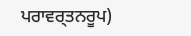ਪਰਾਵਰ੍ਤਨਰੂਪ)